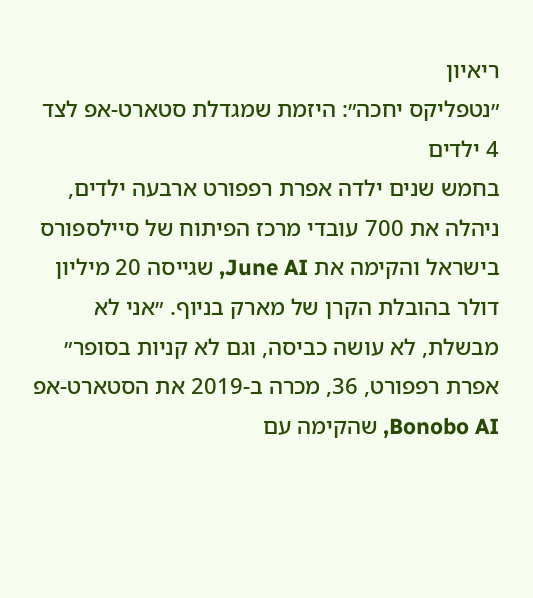ריאיון
״נטפליקס יחכה״: היזמת שמגדלת סטארט-אפ לצד 4 ילדים
בחמש שנים ילדה אפרת רפפורט ארבעה ילדים, ניהלה את 700 עובדי מרכז הפיתוח של סיילספורס בישראל והקימה את June AI, שגייסה 20 מיליון דולר בהובלת הקרן של מארק בניוף. ״אני לא מבשלת, לא עושה כביסה, וגם לא קניות בסופר״
אפרת רפפורט, 36, מכרה ב-2019 את הסטארט-אפ Bonobo AI, שהקימה עם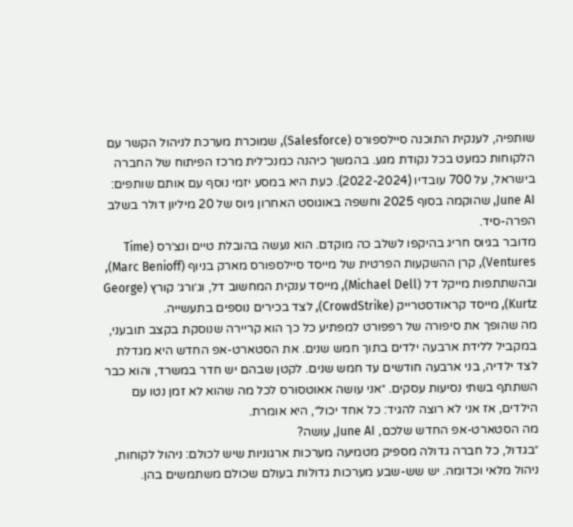שותפיה, לענקית התוכנה סיילספורס (Salesforce), שמוכרת מערכת לניהול הקשר עם הלקוחות כמעט בכל נקודת מגע. בהמשך כיהנה כמנכ״לית מרכז הפיתוח של החברה בישראל, על 700 עובדיו (2022-2024). כעת היא במסע יזמי נוסף עם אותם שותפים: June AI, שהוקמה בסוף 2025 וחשפה באוגוסט האחרון גיוס של 20 מיליון דולר בשלב הפרה-סיד.
מדובר בגיוס חריג בהיקפו לשלב כה מוקדם. הוא נעשה בהובלת טיים ונצ׳רס (Time Ventures), קרן ההשקעות הפרטית של מייסד סיילספורס מארק בניוף (Marc Benioff), ובהשתתפות מייקל דל (Michael Dell), מייסד ענקית המחשוב דל, וג׳ורג׳ קורץ (George Kurtz), מייסד קראודסטרייק (CrowdStrike), לצד בכירים נוספים בתעשייה.
מה שהופך את סיפורה של רפפורט למפתיע כל כך הוא קריירה שנוסקת בקצב תובעני, במקביל ללידת ארבעה ילדים בתוך חמש שנים. את הסטארט-אפ החדש היא מגדלת לצד ילדיה, בני ארבעה חודשים עד חמש שנים. לקטן שבהם יש חדר במשרד, והוא כבר השתתף בשתי נסיעות עסקים. ״אני עושה אאוטסורס לכל מה שהוא לא זמן נטו עם הילדים, אז אני לא רוצה להגיד: כל אחד יכול״, היא אומרת.
מה הסטארט-אפ החדש שלכם, June AI, עושה?
״בגדול, כל חברה גדולה מספיק מטמיעה מערכות ארגוניות שיש לכולם: ניהול לקוחות, ניהול מלאי וכדומה. יש שש-שבע מערכות גדולות בעולם שכולם משתמשים בהן.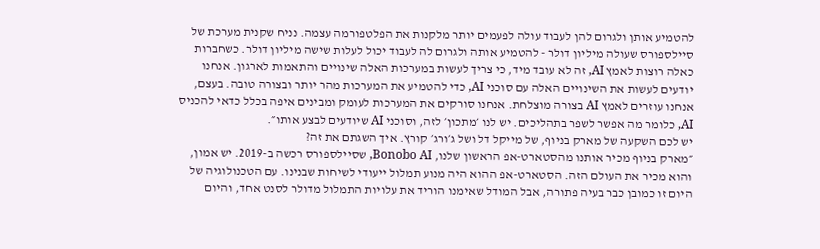להטמיע אותן ולגרום להן לעבוד עולה לפעמים יותר מלקנות את הפלטפורמה עצמה. נניח שקנית מערכת של סיילספורס שעולה מיליון דולר - להטמיע אותה ולגרום לה לעבוד יכול לעלות שישה מיליון דולר. כשחברות כאלה רוצות לאמץ AI, זה לא עובד מיד, כי צריך לעשות במערכות האלה שינויים והתאמות לארגון. אנחנו יודעים לעשות את השינויים האלה עם סוכני AI, כדי להטמיע את המערכות מהר יותר ובצורה טובה. בעצם, אנחנו עוזרים לאמץ AI בצורה מוצלחת. אנחנו סורקים את המערכות לעומק ומבינים איפה בכלל כדאי להכניס AI, כלומר מה אפשר לשפר בתהליכים. יש לנו ׳מתכון׳ לזה, וסוכני AI שיודעים לבצע אותו״.
יש לכם השקעה של מארק בניוף, של מייקל דל ושל ג׳ורג׳ קורץ. איך השגתם את זה?
״מארק בניוף מכיר אותנו מהסטארט-אפ הראשון שלנו, Bonobo AI, שסיילספורס רכשה ב-2019. יש אמון, והוא מכיר את העולם הזה. הסטארט-אפ ההוא היה מנוע תמלול ייעודי לשיחות שבנינו. עם הטכנולוגיה של היום זו כמובן כבר בעיה פתורה, אבל המודל שאימנו הוריד את עלויות התמלול מדולר לסנט אחד, והיום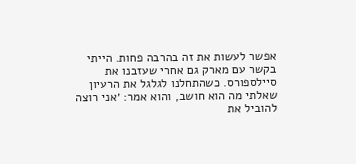אפשר לעשות את זה בהרבה פחות. הייתי בקשר עם מארק גם אחרי שעזבנו את סיילספורס. כשהתחלנו לגלגל את הרעיון שאלתי מה הוא חושב, והוא אמר: ׳אני רוצה להוביל את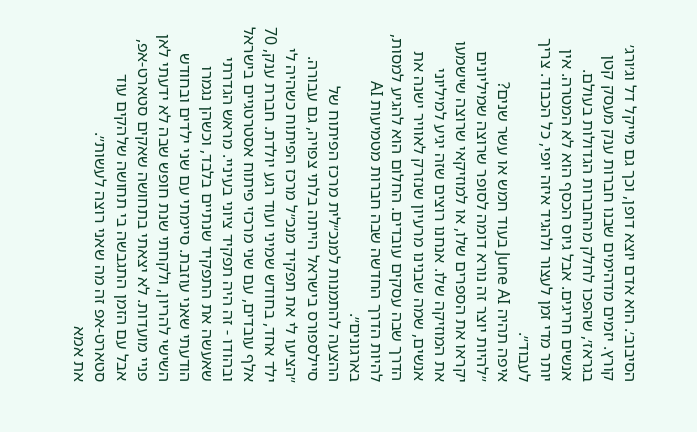הסיבוב׳. הוא אדם יוצא דופן, וכך גם מייקל דל וג׳ורג׳ קורץ. יזמים מדהימים שבנו חברות ענק מעסק קטן בגראז׳, שהפכו לחלק מהחברות הגדולות בעולם. אנשים חריגים. אבל גיוס הכסף הוא לא המטרה. אין יותר מדי זמן לעצור ולהגיד איזה יופי, כל הכבוד. צריך לעבוד״.
איפה תהיה June AI בעוד חמש או עשר שנים?
״להיות יוצר זה נורא דומה לסופר שרוצה שמיליונים יקראו את הספרים שלו, או למוזיקאי שרוצה שישמעו את המוזיקה שלו. אנחנו רוצים שזה יגיע למיליוני אנשים, שמה שבנינו מרעיון שנזרק לאוויר ישנה את הדרך שבה עסקים עובדים. החלום הוא להגיע למסות, להיות הדרך החדשה שבה חברות מטמיעות AI בארגונים״.
ההצעה להתמנות למנכ״לית מרכז הפיתוח של סיילספורס בישראל הייתה בלתי צפויה, גם עבורה. ״הציעו לי את תפקיד מנכ״ל מרכז הפיתוח כשהיה לי ילד אחד, בחודש שמיני ועוד רגע יולדת. חברת ענק, 70 אלף עובדים, עם שני מרכזי פיתוח אסטרטגיים בישראל ובהודו - זה היה תפקיד ציוני בעיניי. מראש הגדרתי שאעשה את התפקיד שנתיים בלבד, וכשהן נגמרו הודעתי שאני עוזבת. סיימתי עם שני ילדים ובחודש השישי להריון, ולקחתי שנת חופש שבה לא ידעתי לאן פניי מועדות. לא יצאתי בתחושה שאקים סטארט-אפ, אבל עם הזמן התגבשה בי תחושה שלהקים עוד סטארט-אפ זה מה שאני רוצה לעשות״.
את אמא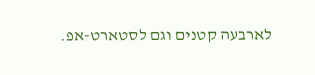לארבעה קטנים וגם לסטארט-אפ.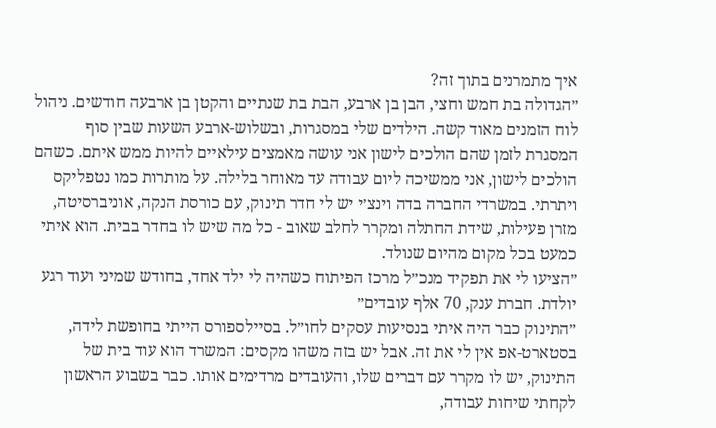איך מתמרנים בתוך זה?
״הגדולה בת חמש וחצי, הבן בן ארבע, הבת בת שנתיים והקטן בן ארבעה חודשים. ניהול לוח הזמנים מאוד קשה. הילדים שלי במסגרות, ובשלוש-ארבע השעות שבין סוף המסגרת לזמן שהם הולכים לישון אני עושה מאמצים עילאיים להיות ממש איתם. כשהם הולכים לישון, אני ממשיכה ליום עבודה עד מאוחר בלילה. על מותרות כמו נטפליקס ויתרתי. במשרדי החברה בדה וינצ׳י יש לי חדר תינוק, עם כורסת הנקה, אוניברסיטה, מזרן פעילות, שידת החתלה ומקרר לחלב שאוב - כל מה שיש לו בחדר בבית. הוא איתי כמעט בכל מקום מהיום שנולד.
״הציעו לי את תפקיד מנכ״ל מרכז הפיתוח כשהיה לי ילד אחד, בחודש שמיני ועוד רגע יולדת. חברת ענק, 70 אלף עובדים״
״התינוק כבר היה איתי בנסיעות עסקים לחו״ל. בסיילספורס הייתי בחופשת לידה, בסטארט-אפ אין לי את זה. אבל יש בזה משהו מקסים: המשרד הוא עוד בית של התינוק, יש לו מקרר עם דברים שלו, והעובדים מרדימים אותו. כבר בשבוע הראשון לקחתי שיחות עבודה,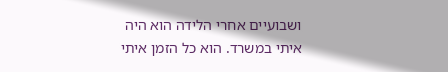ושבועיים אחרי הלידה הוא היה איתי במשרד. הוא כל הזמן איתי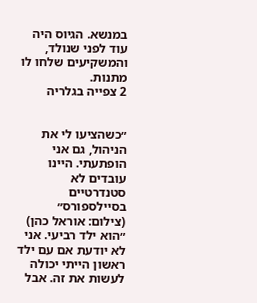במנשא. הגיוס היה עוד לפני שנולד, והמשקיעים שלחו לו מתנות.
2 צפייה בגלריה


״כשהציעו לי את הניהול, גם אני הופתעתי. היינו עובדים לא סטנדרטיים בסיילספורס״
(צילום: אוראל כהן)
״הוא ילד רביעי. אני לא יודעת אם עם ילד ראשון הייתי יכולה לעשות את זה. אבל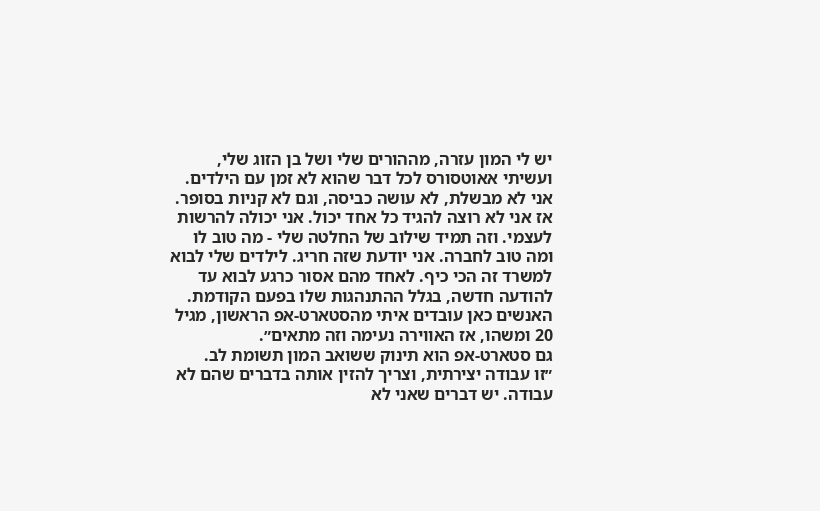יש לי המון עזרה, מההורים שלי ושל בן הזוג שלי, ועשיתי אאוטסורס לכל דבר שהוא לא זמן עם הילדים. אני לא מבשלת, לא עושה כביסה, וגם לא קניות בסופר. אז אני לא רוצה להגיד כל אחד יכול. אני יכולה להרשות לעצמי. וזה תמיד שילוב של החלטה שלי - מה טוב לו ומה טוב לחברה. אני יודעת שזה חריג. לילדים שלי לבוא למשרד זה הכי כיף. לאחד מהם אסור כרגע לבוא עד להודעה חדשה, בגלל ההתנהגות שלו בפעם הקודמת. האנשים כאן עובדים איתי מהסטארט-אפ הראשון, מגיל 20 ומשהו, אז האווירה נעימה וזה מתאים״.
גם סטארט-אפ הוא תינוק ששואב המון תשומת לב.
״זו עבודה יצירתית, וצריך להזין אותה בדברים שהם לא עבודה. יש דברים שאני לא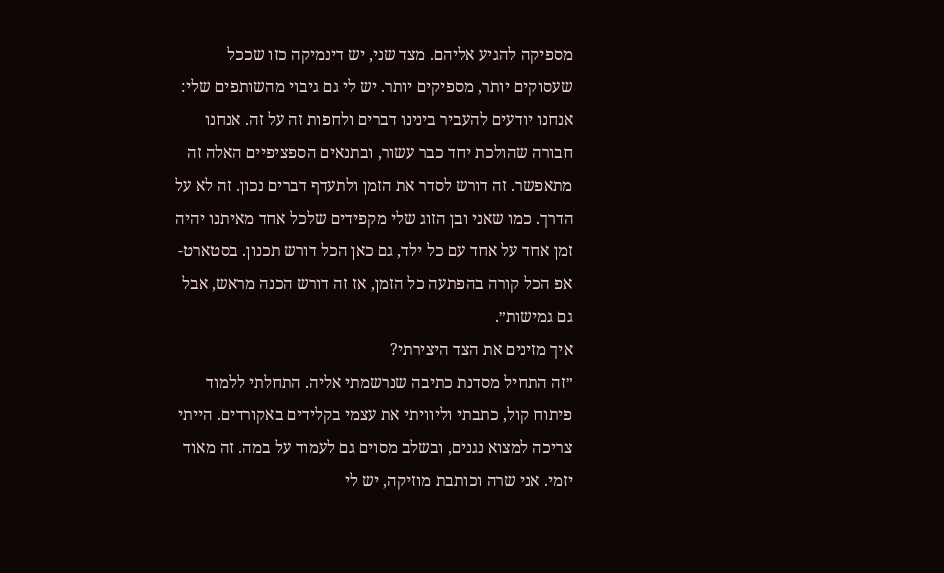מספיקה להגיע אליהם. מצד שני, יש דינמיקה כזו שככל שעסוקים יותר, מספיקים יותר. יש לי גם גיבוי מהשותפים שלי: אנחנו יודעים להעביר בינינו דברים ולחפות זה על זה. אנחנו חבורה שהולכת יחד כבר עשור, ובתנאים הספציפיים האלה זה מתאפשר. זה דורש לסדר את הזמן ולתעדף דברים נכון. זה לא על הדרך. כמו שאני ובן הזוג שלי מקפידים שלכל אחד מאיתנו יהיה זמן אחד על אחד עם כל ילד, גם כאן הכל דורש תכנון. בסטארט-אפ הכל קורה בהפתעה כל הזמן, אז זה דורש הכנה מראש, אבל גם גמישות״.
איך מזינים את הצד היצירתי?
״זה התחיל מסדנת כתיבה שנרשמתי אליה. התחלתי ללמוד פיתוח קול, כתבתי וליוויתי את עצמי בקלידים באקורדים. הייתי צריכה למצוא נגנים, ובשלב מסוים גם לעמוד על במה. זה מאוד יזמי. אני שרה וכותבת מוזיקה, יש לי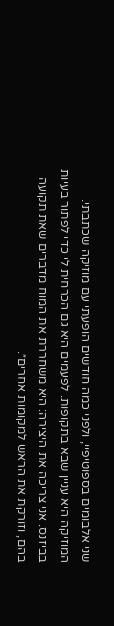שני אלבומים בספוטיפיי, ולפני כמה חודשים הופעתי עם מוזיקה שכתבתי. המוזיקה היא עניין שבא בתקופות. לפעמים היא גם הכרחית לי כדי לפתור בעיות בביזנס. אני צריכה את היצירה: היא משחררת את המוח מדברים שאת תקועה בהם, וזורקת את הראש למקומות אחרים״.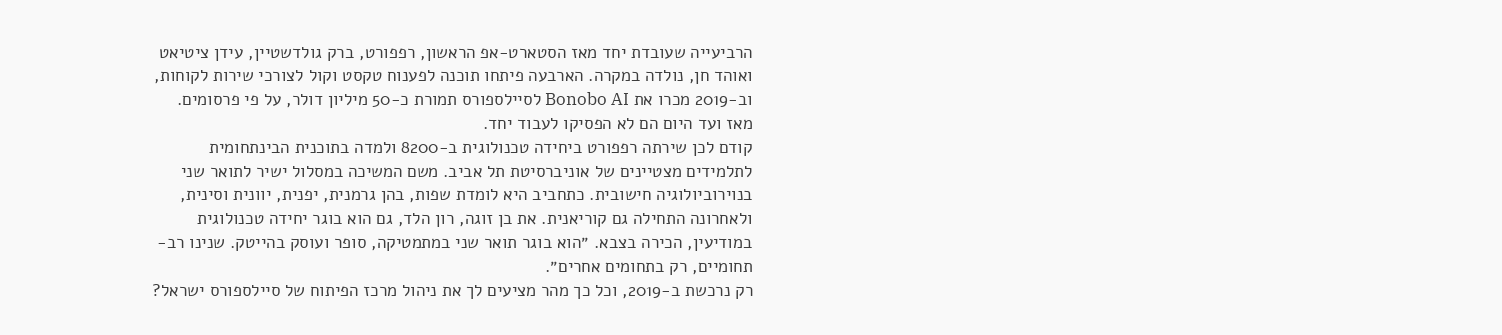הרביעייה שעובדת יחד מאז הסטארט-אפ הראשון, רפפורט, ברק גולדשטיין, עידן ציטיאט ואוהד חן, נולדה במקרה. הארבעה פיתחו תוכנה לפענוח טקסט וקול לצורכי שירות לקוחות, וב-2019 מכרו את Bonobo AI לסיילספורס תמורת כ-50 מיליון דולר, על פי פרסומים. מאז ועד היום הם לא הפסיקו לעבוד יחד.
קודם לכן שירתה רפפורט ביחידה טכנולוגית ב-8200 ולמדה בתוכנית הבינתחומית לתלמידים מצטיינים של אוניברסיטת תל אביב. משם המשיכה במסלול ישיר לתואר שני בנוירוביולוגיה חישובית. כתחביב היא לומדת שפות, בהן גרמנית, יפנית, יוונית וסינית, ולאחרונה התחילה גם קוריאנית. את בן זוגה, רון הלד, גם הוא בוגר יחידה טכנולוגית במודיעין, הכירה בצבא. ״הוא בוגר תואר שני במתמטיקה, סופר ועוסק בהייטק. שנינו רב-תחומיים, רק בתחומים אחרים״.
רק נרכשת ב-2019, וכל כך מהר מציעים לך את ניהול מרכז הפיתוח של סיילספורס ישראל?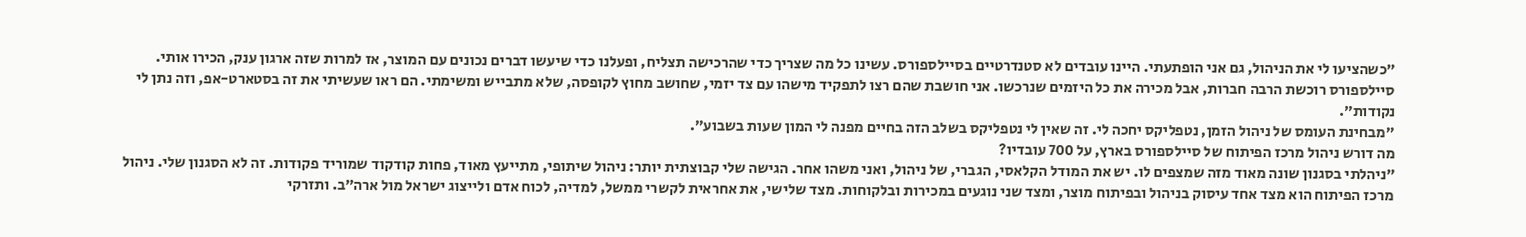״כשהציעו לי את הניהול, גם אני הופתעתי. היינו עובדים לא סטנדרטיים בסיילספורס. עשינו כל מה שצריך כדי שהרכישה תצליח, ופעלנו כדי שיעשו דברים נכונים עם המוצר, אז למרות שזה ארגון ענק, הכירו אותי. סיילספורס רוכשת הרבה חברות, אבל מכירה את כל היזמים שנרכשו. אני חושבת שהם רצו לתפקיד מישהו עם צד יזמי, שחושב מחוץ לקופסה, שלא מתבייש ומשימתי. הם ראו שעשיתי את זה בסטארט-אפ, וזה נתן לי נקודות״.
״מבחינת העומס של ניהול הזמן, נטפליקס יחכה לי. זה שאין לי נטפליקס בשלב הזה בחיים מפנה לי המון שעות בשבוע״.
מה דורש ניהול מרכז הפיתוח של סיילספורס בארץ, על 700 עובדיו?
״ניהלתי בסגנון שונה מאוד מזה שמצפים לו. יש את המודל הקלאסי, הגברי, של ניהול, ואני משהו אחר. הגישה שלי קבוצתית יותר: ניהול שיתופי, מתייעץ מאוד, פחות קודקוד שמוריד פקודות. זה לא הסגנון שלי. ניהול מרכז הפיתוח הוא מצד אחד עיסוק בניהול ובפיתוח מוצר, ומצד שני נוגעים במכירות ובלקוחות. מצד שלישי, את אחראית לקשרי ממשל, למדיה, לכוח אדם ולייצוג ישראל מול ארה״ב. ותזרקי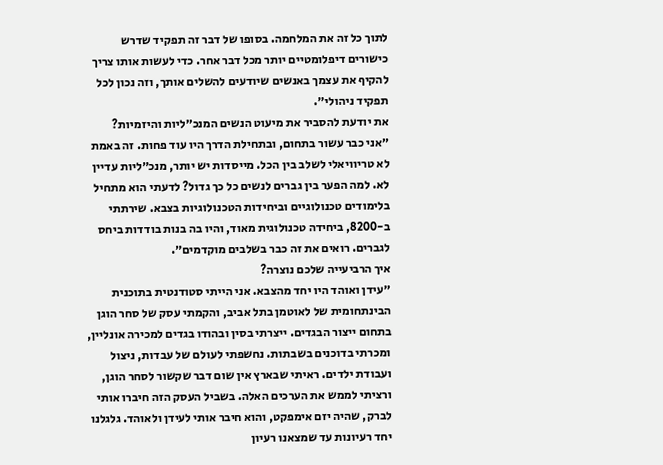לתוך כל זה את המלחמה. בסופו של דבר זה תפקיד שדרש כישורים דיפלומטיים יותר מכל דבר אחר. כדי לעשות אותו צריך להקיף את עצמך באנשים שיודעים להשלים אותך, וזה נכון לכל תפקיד ניהולי״.
את יודעת להסביר את מיעוט הנשים המנכ״ליות והיזמיות?
״אני כבר עשור בתחום, ובתחילת הדרך היו עוד פחות. זה באמת לא טריוויאלי לשלב בין הכל. מייסדות יש יותר, מנכ״ליות עדיין לא. למה הפער בין גברים לנשים כל כך גדול? לדעתי הוא מתחיל בלימודים טכנולוגיים וביחידות הטכנולוגיות בצבא. שירתתי ב-8200, ביחידה טכנולוגית מאוד, והיו בה בנות בודדות ביחס לגברים. רואים את זה כבר בשלבים מוקדמים״.
איך הרביעייה שלכם נוצרה?
״עידן ואוהד היו יחד מהצבא. אני הייתי סטודנטית בתוכנית הבינתחומית של לאוטמן בתל אביב, והקמתי עסק של סחר הוגן בתחום ייצור הבגדים. ייצרתי בסין ובהודו בגדים למכירה אונליין, ומכרתי בדוכנים בשבתות. נחשפתי לעולם של עבדות, ניצול ועבודת ילדים. ראיתי שבארץ אין שום דבר שקשור לסחר הוגן, ורציתי לממש את הערכים האלה. בשביל העסק הזה חיברו אותי לברק, שהיה יזם אימפקט, והוא חיבר אותי לעידן ולאוהד. גלגלנו יחד רעיונות עד שמצאנו רעיון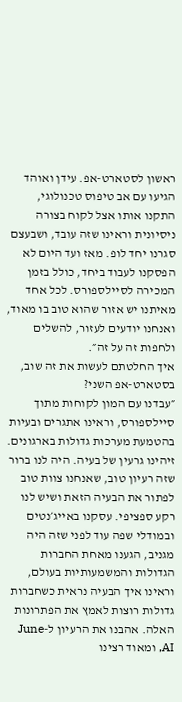ראשון לסטארט-אפ. עידן ואוהד הגיעו עם אב טיפוס טכנולוגי, התקנו אותו אצל לקוח בצורה ניסיונית וראינו שזה עובד, ושבעצם סגרנו יחד לופ. מאז ועד היום לא הפסקנו לעבוד ביחד, כולל בזמן המכירה לסיילספורס. לכל אחד מאיתנו יש אזור שהוא טוב בו מאוד, ואנחנו יודעים לעזור, להשלים ולחפות זה על זה״.
איך החלטתם לעשות את זה שוב, בסטארט-אפ השני?
״עבדנו עם המון לקוחות מתוך סיילספורס, וראינו אתגרים ובעיות בהטמעת מערכות גדולות בארגונים. זיהינו גרעין של בעיה. היה לנו ברור שזה רעיון טוב, שאנחנו צוות טוב לפתור את הבעיה הזאת ושיש לנו רקע ספציפי. עסקנו באייג׳נטים ובמודלי שפה עוד לפני שזה היה מגניב, הגענו מאחת החברות הגדולות והמשמעותיות בעולם, וראינו איך הבעיה נראית כשחברות גדולות רוצות לאמץ את הפתרונות האלה. אהבנו את הרעיון ל-June AI, ומאוד רצינו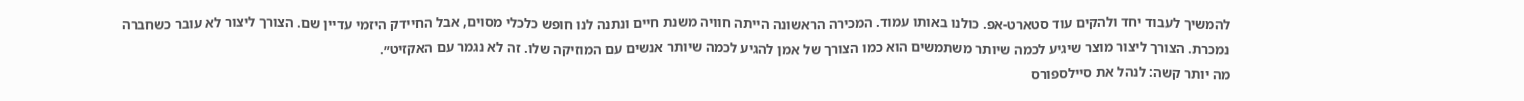להמשיך לעבוד יחד ולהקים עוד סטארט-אפ. כולנו באותו עמוד. המכירה הראשונה הייתה חוויה משנת חיים ונתנה לנו חופש כלכלי מסוים, אבל החיידק היזמי עדיין שם. הצורך ליצור לא עובר כשחברה נמכרת. הצורך ליצור מוצר שיגיע לכמה שיותר משתמשים הוא כמו הצורך של אמן להגיע לכמה שיותר אנשים עם המוזיקה שלו. זה לא נגמר עם האקזיט״.
מה יותר קשה: לנהל את סיילספורס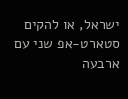ישראל, או להקים סטארט-אפ שני עם ארבעה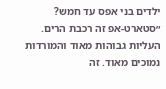ילדים בני אפס עד חמש?
״סטארט-אפ זה רכבת הרים. העליות גבוהות מאוד והמורדות נמוכים מאוד. זה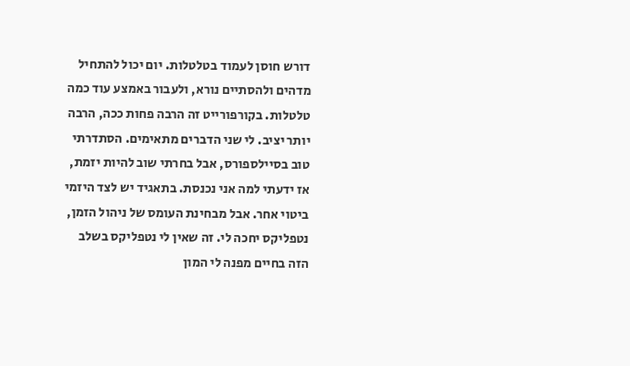דורש חוסן לעמוד בטלטלות. יום יכול להתחיל מדהים ולהסתיים נורא, ולעבור באמצע עוד כמה טלטלות. בקורפורייט זה הרבה פחות ככה, הרבה יותר יציב. לי שני הדברים מתאימים. הסתדרתי טוב בסיילספורס, אבל בחרתי שוב להיות יזמת, אז ידעתי למה אני נכנסת. בתאגיד יש לצד היזמי ביטוי אחר. אבל מבחינת העומס של ניהול הזמן, נטפליקס יחכה לי. זה שאין לי נטפליקס בשלב הזה בחיים מפנה לי המון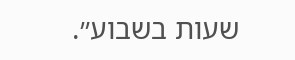שעות בשבוע״.